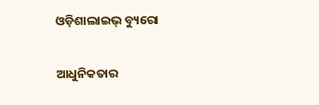ଓଡ଼ିଶାଲାଇଭ୍‌ ବ୍ୟୁରୋ

ଆଧୁନିକତାର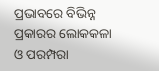ପ୍ରଭାବରେ ବିଭିନ୍ନ ପ୍ରକାରର ଲୋକକଳା ଓ ପରମ୍ପରା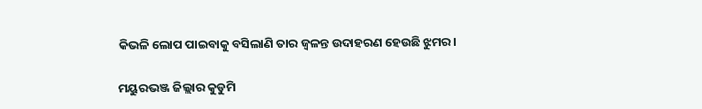କିଭଳି ଲୋପ ପାଇବାକୁ ବସିଲାଣି ତାର ଜ୍ଵଳନ୍ତ ଉଦାହରଣ ହେଉଛି ଝୁମର।

ମୟୁରଭଞ୍ଜ ଜିଲ୍ଲାର କୁଡୁମି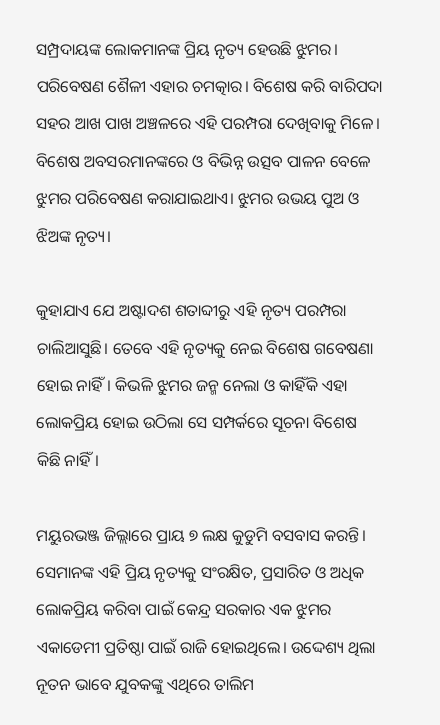ସମ୍ପ୍ରଦାୟଙ୍କ ଲୋକମାନଙ୍କ ପ୍ରିୟ ନୃତ୍ୟ ହେଉଛି ଝୁମର। ପରିବେଷଣ ଶୈଳୀ ଏହାର ଚମତ୍କାର। ବିଶେଷ କରି ବାରିପଦା ସହର ଆଖ ପାଖ ଅଞ୍ଚଳରେ ଏହି ପରମ୍ପରା ଦେଖିବାକୁ ମିଳେ। ବିଶେଷ ଅବସରମାନଙ୍କରେ ଓ ବିଭିନ୍ନ ଉତ୍ସବ ପାଳନ ବେଳେ ଝୁମର ପରିବେଷଣ କରାଯାଇଥାଏ। ଝୁମର ଉଭୟ ପୁଅ ଓ ଝିଅଙ୍କ ନୃତ୍ୟ।

କୁହାଯାଏ ଯେ ଅଷ୍ଟାଦଶ ଶତାବ୍ଦୀରୁ ଏହି ନୃତ୍ୟ ପରମ୍ପରା ଚାଲିଆସୁଛି। ତେବେ ଏହି ନୃତ୍ୟକୁ ନେଇ ବିଶେଷ ଗବେଷଣା ହୋଇ ନାହିଁ। କିଭଳି ଝୁମର ଜନ୍ମ ନେଲା ଓ କାହିଁକି ଏହା ଲୋକପ୍ରିୟ ହୋଇ ଉଠିଲା ସେ ସମ୍ପର୍କରେ ସୂଚନା ବିଶେଷ କିଛି ନାହିଁ।

ମୟୁରଭଞ୍ଜ ଜିଲ୍ଲାରେ ପ୍ରାୟ ୭ ଲକ୍ଷ କୁଡୁମି ବସବାସ କରନ୍ତି। ସେମାନଙ୍କ ଏହି ପ୍ରିୟ ନୃତ୍ୟକୁ ସଂରକ୍ଷିତ, ପ୍ରସାରିତ ଓ ଅଧିକ ଲୋକପ୍ରିୟ କରିବା ପାଇଁ କେନ୍ଦ୍ର ସରକାର ଏକ ଝୁମର ଏକାଡେମୀ ପ୍ରତିଷ୍ଠା ପାଇଁ ରାଜି ହୋଇଥିଲେ। ଉଦ୍ଦେଶ୍ୟ ଥିଲା ନୂତନ ଭାବେ ଯୁବକଙ୍କୁ ଏଥିରେ ତାଲିମ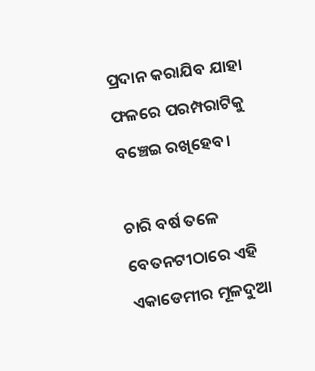ପ୍ରଦାନ କରାଯିବ ଯାହା ଫଳରେ ପରମ୍ପରାଟିକୁ ବଞ୍ଚେଇ ରଖିହେବ।

ଚାରି ବର୍ଷ ତଳେ ବେତନଟୀଠାରେ ଏହି ଏକାଡେମୀର ମୂଳଦୁଆ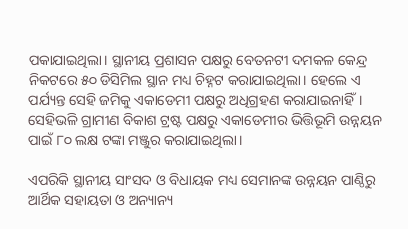ପକାଯାଇଥିଲା। ସ୍ଥାନୀୟ ପ୍ରଶାସନ ପକ୍ଷରୁ ବେତନଟୀ ଦମକଳ କେନ୍ଦ୍ର ନିକଟରେ ୫୦ ଡିସିମିଲ ସ୍ଥାନ ମଧ୍ୟ ଚିହ୍ନଟ କରାଯାଇଥିଲା। ହେଲେ ଏ ପର୍ଯ୍ୟନ୍ତ ସେହି ଜମିକୁ ଏକାଡେମୀ ପକ୍ଷରୁ ଅଧିଗ୍ରହଣ କରାଯାଇନାହିଁ। ସେହିଭଳି ଗ୍ରାମୀଣ ବିକାଶ ଟ୍ରଷ୍ଟ ପକ୍ଷରୁ ଏକାଡେମୀର ଭିତ୍ତିଭୂମି ଉନ୍ନୟନ ପାଇଁ ୮୦ ଲକ୍ଷ ଟଙ୍କା ମଞ୍ଜୁର କରାଯାଇଥିଲା।

ଏପରିକି ସ୍ଥାନୀୟ ସାଂସଦ ଓ ବିଧାୟକ ମଧ୍ୟ ସେମାନଙ୍କ ଉନ୍ନୟନ ପାଣ୍ଠିରୁ ଆର୍ଥିକ ସହାୟତା ଓ ଅନ୍ୟାନ୍ୟ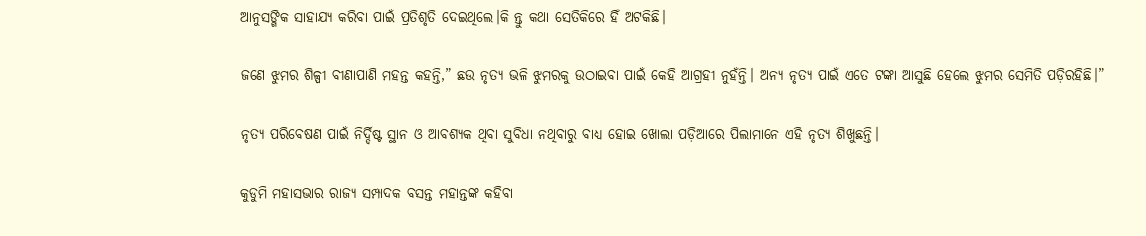ଆନୁସଙ୍ଗିକ ସାହାଯ୍ୟ କରିବା ପାଇଁ ପ୍ରତିଶୃତି ଦେଇଥିଲେ।କି ନ୍ତୁ କଥା ସେତିକିରେ ହିଁ ଅଟକିଛି।

ଜଣେ ଝୁମର ଶିଳ୍ପୀ ବୀଣାପାଣି ମହନ୍ତ କହନ୍ତି,” ଛଉ ନୃତ୍ୟ ଭଳି ଝୁମରକୁ ଉଠାଇବା ପାଇଁ କେହି ଆଗ୍ରହୀ ନୁହଁନ୍ତି। ଅନ୍ୟ ନୃତ୍ୟ ପାଇଁ ଏତେ ଟଙ୍କା ଆସୁଛି ହେଲେ ଝୁମର ସେମିତି ପଡ଼ିରହିଛି।”

ନୃତ୍ୟ ପରିବେଷଣ ପାଇଁ ନିର୍ଦ୍ଦିଷ୍ଟ ସ୍ଥାନ ଓ ଆବଶ୍ୟକ ଥିବା ସୁବିଧା ନଥିବାରୁ ବାଧ୍ୟ ହୋଇ ଖୋଲା ପଡ଼ିଆରେ ପିଲାମାନେ ଏହି ନୃତ୍ୟ ଶିଖୁଛନ୍ତି।

କୁଡୁମି ମହାସଭାର ରାଜ୍ୟ ସମ୍ପାଦକ ବସନ୍ତ ମହାନ୍ତଙ୍କ କହିବା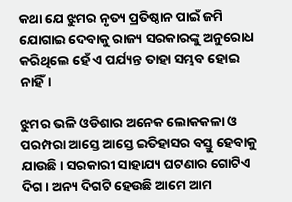କଥା ଯେ ଝୁମର ନୃତ୍ୟ ପ୍ରତିଷ୍ଠାନ ପାଇଁ ଜମି ଯୋଗାଇ ଦେବାକୁ ରାଜ୍ୟ ସରକାରଙ୍କୁ ଅନୁରୋଧ କରିଥିଲେ ହେଁ ଏ ପର୍ଯ୍ୟନ୍ତ ତାହା ସମ୍ଭବ ହୋଇ ନାହିଁ।

ଝୁମର ଭଳି ଓଡିଶାର ଅନେକ ଲୋକକଳା ଓ ପରମ୍ପରା ଆସ୍ତେ ଆସ୍ତେ ଇତିହାସର ବସ୍ତୁ ହେବାକୁ ଯାଉଛି। ସରକାରୀ ସାହାଯ୍ୟ ଘଟଣାର ଗୋଟିଏ ଦିଗ। ଅନ୍ୟ ଦିଗଟି ହେଉଛି ଆମେ ଆମ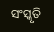ସଂସ୍କୃତି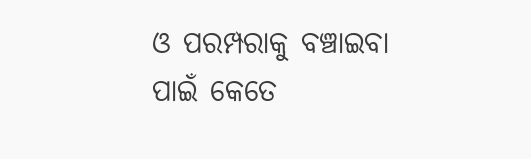ଓ ପରମ୍ପରାକୁ ବଞ୍ଚାଇବା ପାଇଁ କେତେ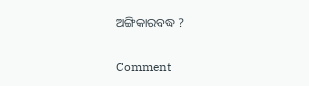ଅଙ୍ଗିକାରବଦ୍ଧ ?

Comment